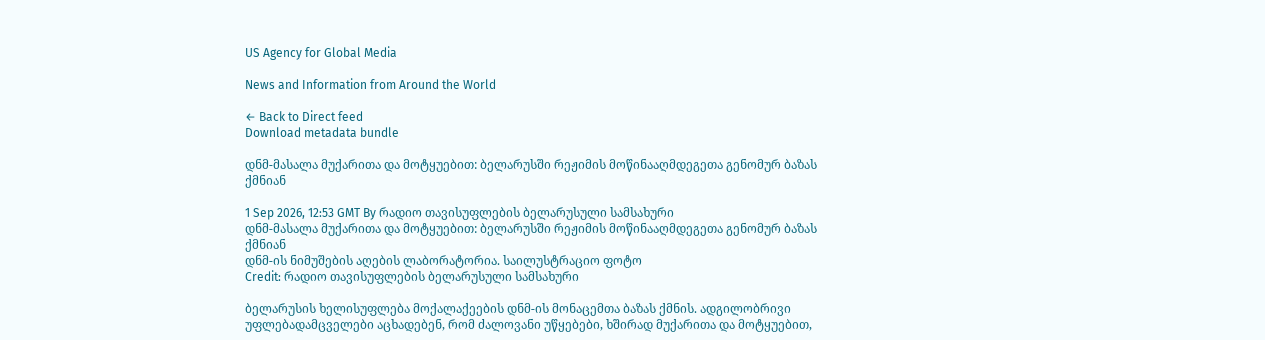US Agency for Global Media

News and Information from Around the World

← Back to Direct feed
Download metadata bundle

დნმ-მასალა მუქარითა და მოტყუებით: ბელარუსში რეჟიმის მოწინააღმდეგეთა გენომურ ბაზას ქმნიან

1 Sep 2026, 12:53 GMT By რადიო თავისუფლების ბელარუსული სამსახური
დნმ-მასალა მუქარითა და მოტყუებით: ბელარუსში რეჟიმის მოწინააღმდეგეთა გენომურ ბაზას ქმნიან
დნმ-ის ნიმუშების აღების ლაბორატორია. საილუსტრაციო ფოტო
Credit: რადიო თავისუფლების ბელარუსული სამსახური

ბელარუსის ხელისუფლება მოქალაქეების დნმ-ის მონაცემთა ბაზას ქმნის. ადგილობრივი უფლებადამცველები აცხადებენ, რომ ძალოვანი უწყებები, ხშირად მუქარითა და მოტყუებით,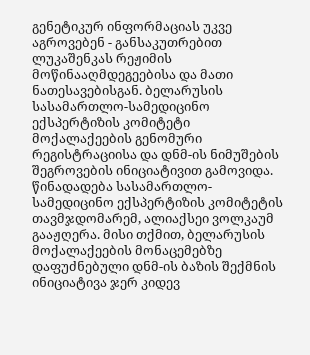გენეტიკურ ინფორმაციას უკვე აგროვებენ - განსაკუთრებით ლუკაშენკას რეჟიმის მოწინააღმდეგეებისა და მათი ნათესავებისგან. ბელარუსის სასამართლო-სამედიცინო ექსპერტიზის კომიტეტი მოქალაქეების გენომური რეგისტრაციისა და დნმ-ის ნიმუშების შეგროვების ინიციატივით გამოვიდა. წინადადება სასამართლო-სამედიცინო ექსპერტიზის კომიტეტის თავმჯდომარემ, ალიაქსეი ვოლკაუმ გააჟღერა. მისი თქმით, ბელარუსის მოქალაქეების მონაცემებზე დაფუძნებული დნმ-ის ბაზის შექმნის ინიციატივა ჯერ კიდევ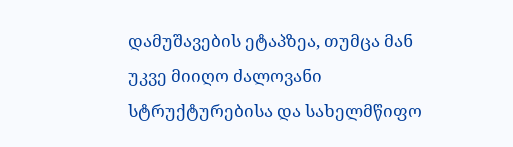დამუშავების ეტაპზეა, თუმცა მან უკვე მიიღო ძალოვანი სტრუქტურებისა და სახელმწიფო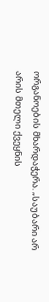ორგანოების მხარდაჭერა. „საუბარი არ არის მთელი ქვეყნის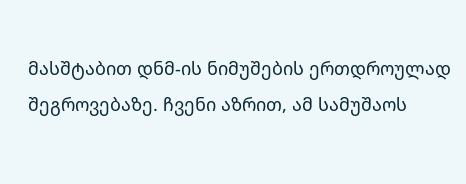მასშტაბით დნმ-ის ნიმუშების ერთდროულად შეგროვებაზე. ჩვენი აზრით, ამ სამუშაოს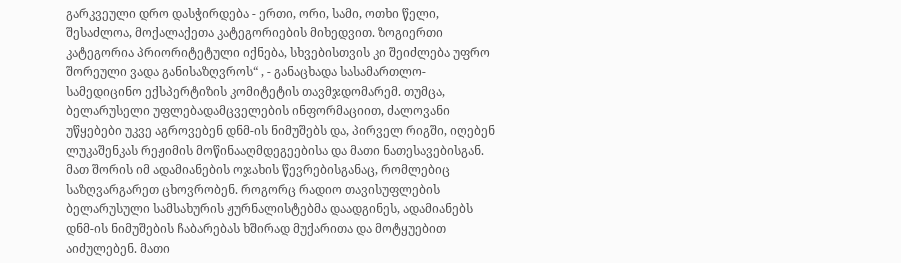გარკვეული დრო დასჭირდება - ერთი, ორი, სამი, ოთხი წელი, შესაძლოა, მოქალაქეთა კატეგორიების მიხედვით. ზოგიერთი კატეგორია პრიორიტეტული იქნება, სხვებისთვის კი შეიძლება უფრო შორეული ვადა განისაზღვროს“ , - განაცხადა სასამართლო-სამედიცინო ექსპერტიზის კომიტეტის თავმჯდომარემ. თუმცა, ბელარუსელი უფლებადამცველების ინფორმაციით, ძალოვანი უწყებები უკვე აგროვებენ დნმ-ის ნიმუშებს და, პირველ რიგში, იღებენ ლუკაშენკას რეჟიმის მოწინააღმდეგეებისა და მათი ნათესავებისგან. მათ შორის იმ ადამიანების ოჯახის წევრებისგანაც, რომლებიც საზღვარგარეთ ცხოვრობენ. როგორც რადიო თავისუფლების ბელარუსული სამსახურის ჟურნალისტებმა დაადგინეს, ადამიანებს დნმ-ის ნიმუშების ჩაბარებას ხშირად მუქარითა და მოტყუებით აიძულებენ. მათი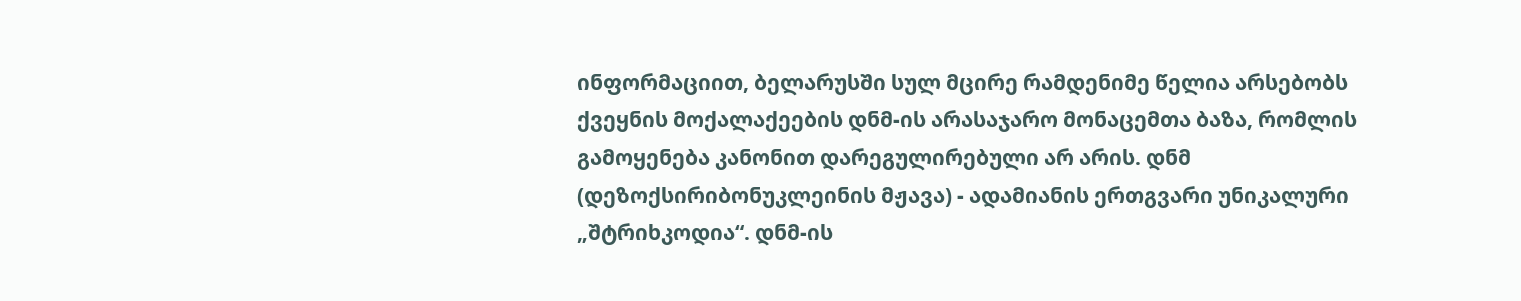ინფორმაციით, ბელარუსში სულ მცირე რამდენიმე წელია არსებობს ქვეყნის მოქალაქეების დნმ-ის არასაჯარო მონაცემთა ბაზა, რომლის გამოყენება კანონით დარეგულირებული არ არის. დნმ (დეზოქსირიბონუკლეინის მჟავა) - ადამიანის ერთგვარი უნიკალური „შტრიხკოდია“. დნმ-ის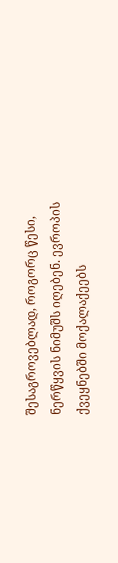შესაგროვებლად, როგორც წესი, ნერწყვის ნიმუშს იღებენ. ევროპის ქვეყნებში მოქალაქეებს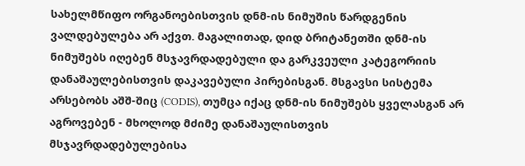სახელმწიფო ორგანოებისთვის დნმ-ის ნიმუშის წარდგენის ვალდებულება არ აქვთ. მაგალითად, დიდ ბრიტანეთში დნმ-ის ნიმუშებს იღებენ მსჯავრდადებული და გარკვეული კატეგორიის დანაშაულებისთვის დაკავებული პირებისგან. მსგავსი სისტემა არსებობს აშშ-შიც (CODIS), თუმცა იქაც დნმ-ის ნიმუშებს ყველასგან არ აგროვებენ - მხოლოდ მძიმე დანაშაულისთვის მსჯავრდადებულებისა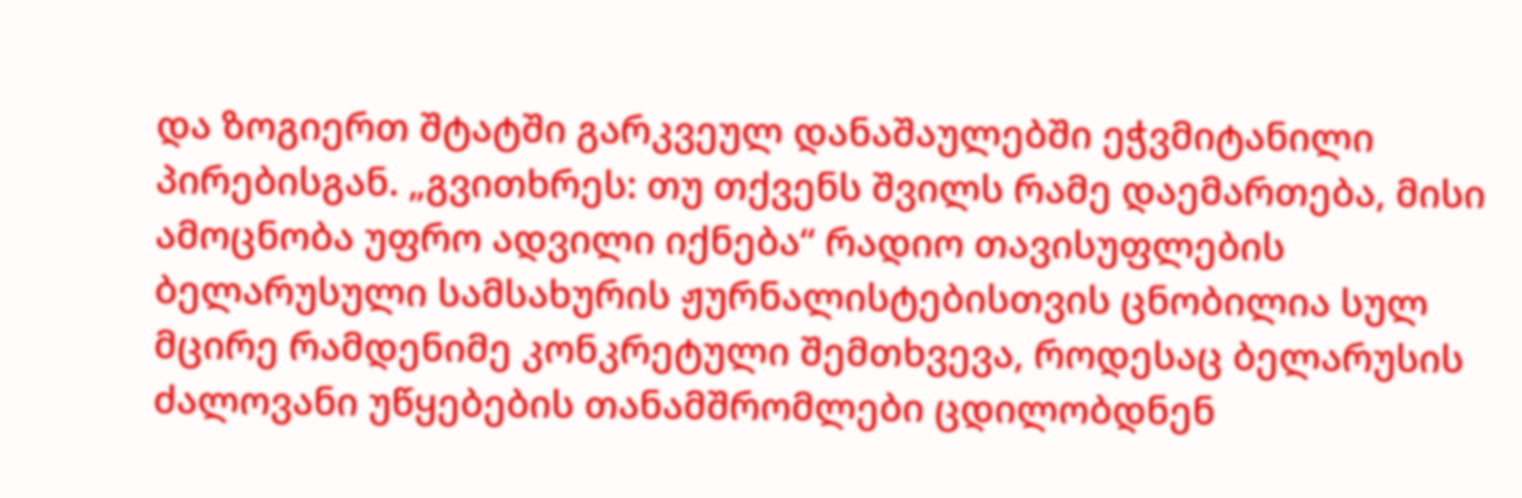და ზოგიერთ შტატში გარკვეულ დანაშაულებში ეჭვმიტანილი პირებისგან. „გვითხრეს: თუ თქვენს შვილს რამე დაემართება, მისი ამოცნობა უფრო ადვილი იქნება“ რადიო თავისუფლების ბელარუსული სამსახურის ჟურნალისტებისთვის ცნობილია სულ მცირე რამდენიმე კონკრეტული შემთხვევა, როდესაც ბელარუსის ძალოვანი უწყებების თანამშრომლები ცდილობდნენ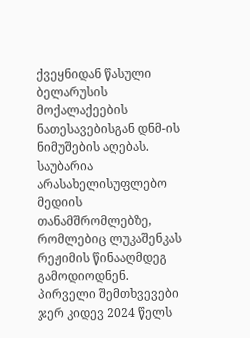ქვეყნიდან წასული ბელარუსის მოქალაქეების ნათესავებისგან დნმ-ის ნიმუშების აღებას. საუბარია არასახელისუფლებო მედიის თანამშრომლებზე, რომლებიც ლუკაშენკას რეჟიმის წინააღმდეგ გამოდიოდნენ. პირველი შემთხვევები ჯერ კიდევ 2024 წელს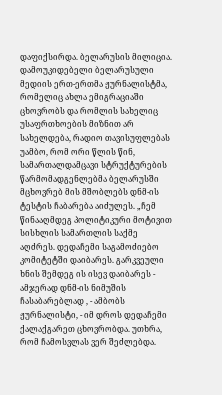დაფიქსირდა. ბელარუსის მილიცია. დამოუკიდებელი ბელარუსული მედიის ერთ-ერთმა ჟურნალისტმა, რომელიც ახლა ემიგრაციაში ცხოვრობს და რომლის სახელიც უსაფრთხოების მიზნით არ სახელდება, რადიო თავისუფლებას უამბო, რომ ორი წლის წინ, სამართალდამცავი სტრუქტურების წარმომადგენლებმა ბელარუსში მცხოვრებ მის მშობლებს დნმ-ის ტესტის ჩაბარება აიძულეს. „ჩემ წინააღმდეგ პოლიტიკური მოტივით სისხლის სამართლის საქმე აღძრეს. დედაჩემი საგამოძიებო კომიტეტში დაიბარეს. გარკვეული ხნის შემდეგ ის ისევ დაიბარეს - ამჯერად დნმ-ის ნიმუშის ჩასაბარებლად , - ამბობს ჟურნალისტი, - იმ დროს დედაჩემი ქალაქგარეთ ცხოვრობდა. უთხრა, რომ ჩამოსვლას ვერ შეძლებდა.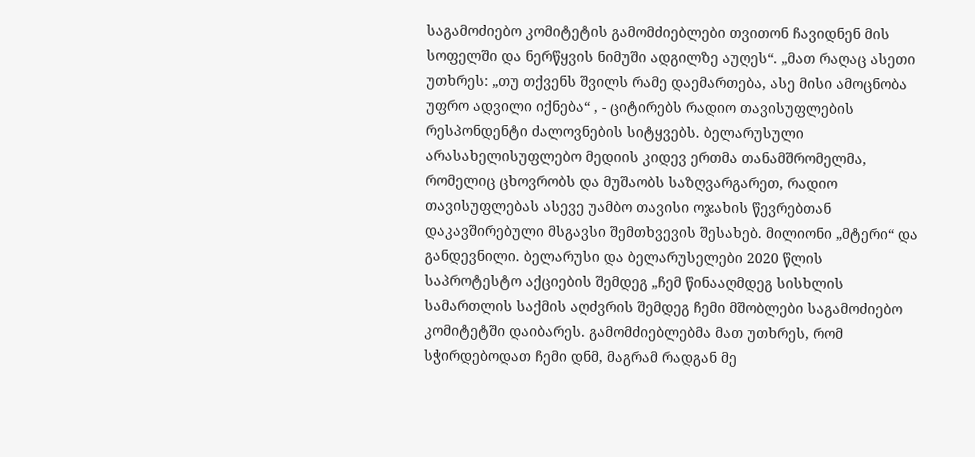საგამოძიებო კომიტეტის გამომძიებლები თვითონ ჩავიდნენ მის სოფელში და ნერწყვის ნიმუში ადგილზე აუღეს“. „მათ რაღაც ასეთი უთხრეს: „თუ თქვენს შვილს რამე დაემართება, ასე მისი ამოცნობა უფრო ადვილი იქნება“ , - ციტირებს რადიო თავისუფლების რესპონდენტი ძალოვნების სიტყვებს. ბელარუსული არასახელისუფლებო მედიის კიდევ ერთმა თანამშრომელმა, რომელიც ცხოვრობს და მუშაობს საზღვარგარეთ, რადიო თავისუფლებას ასევე უამბო თავისი ოჯახის წევრებთან დაკავშირებული მსგავსი შემთხვევის შესახებ. მილიონი „მტერი“ და განდევნილი. ბელარუსი და ბელარუსელები 2020 წლის საპროტესტო აქციების შემდეგ „ჩემ წინააღმდეგ სისხლის სამართლის საქმის აღძვრის შემდეგ ჩემი მშობლები საგამოძიებო კომიტეტში დაიბარეს. გამომძიებლებმა მათ უთხრეს, რომ სჭირდებოდათ ჩემი დნმ, მაგრამ რადგან მე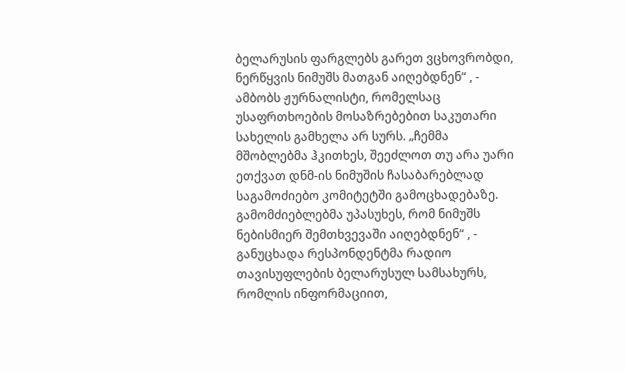ბელარუსის ფარგლებს გარეთ ვცხოვრობდი, ნერწყვის ნიმუშს მათგან აიღებდნენ“ , - ამბობს ჟურნალისტი, რომელსაც უსაფრთხოების მოსაზრებებით საკუთარი სახელის გამხელა არ სურს. „ჩემმა მშობლებმა ჰკითხეს, შეეძლოთ თუ არა უარი ეთქვათ დნმ-ის ნიმუშის ჩასაბარებლად საგამოძიებო კომიტეტში გამოცხადებაზე. გამომძიებლებმა უპასუხეს, რომ ნიმუშს ნებისმიერ შემთხვევაში აიღებდნენ“ , - განუცხადა რესპონდენტმა რადიო თავისუფლების ბელარუსულ სამსახურს, რომლის ინფორმაციით,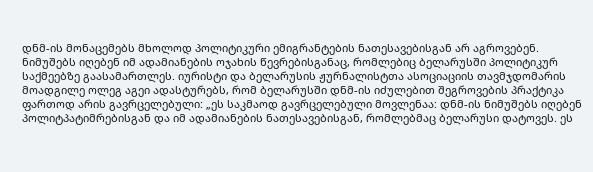დნმ-ის მონაცემებს მხოლოდ პოლიტიკური ემიგრანტების ნათესავებისგან არ აგროვებენ. ნიმუშებს იღებენ იმ ადამიანების ოჯახის წევრებისგანაც, რომლებიც ბელარუსში პოლიტიკურ საქმეებზე გაასამართლეს. იურისტი და ბელარუსის ჟურნალისტთა ასოციაციის თავმჯდომარის მოადგილე ოლეგ აგეი ადასტურებს, რომ ბელარუსში დნმ-ის იძულებით შეგროვების პრაქტიკა ფართოდ არის გავრცელებული: „ეს საკმაოდ გავრცელებული მოვლენაა: დნმ-ის ნიმუშებს იღებენ პოლიტპატიმრებისგან და იმ ადამიანების ნათესავებისგან, რომლებმაც ბელარუსი დატოვეს. ეს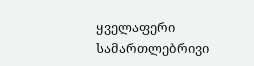ყველაფერი სამართლებრივი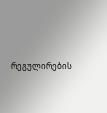რეგულირების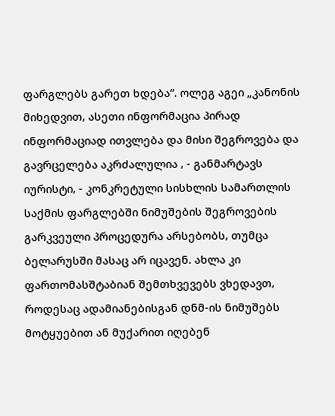ფარგლებს გარეთ ხდება“. ოლეგ აგეი „კანონის მიხედვით, ასეთი ინფორმაცია პირად ინფორმაციად ითვლება და მისი შეგროვება და გავრცელება აკრძალულია , - განმარტავს იურისტი, - კონკრეტული სისხლის სამართლის საქმის ფარგლებში ნიმუშების შეგროვების გარკვეული პროცედურა არსებობს, თუმცა ბელარუსში მასაც არ იცავენ. ახლა კი ფართომასშტაბიან შემთხვევებს ვხედავთ, როდესაც ადამიანებისგან დნმ-ის ნიმუშებს მოტყუებით ან მუქარით იღებენ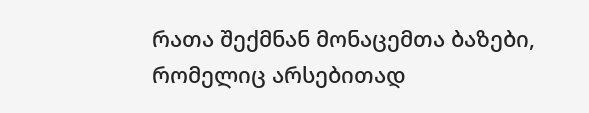რათა შექმნან მონაცემთა ბაზები, რომელიც არსებითად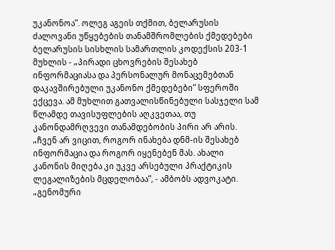უკანონოა“. ოლეგ აგეის თქმით, ბელარუსის ძალოვანი უწყებების თანამშრომლების ქმედებები ბელარუსის სისხლის სამართლის კოდექსის 203-1 მუხლის - „პირადი ცხოვრების შესახებ ინფორმაციასა და პერსონალურ მონაცემებთან დაკავშირებული უკანონო ქმედებები“ სფეროში ექცევა. ამ მუხლით გათვალისწინებული სასჯელი სამ წლამდე თავისუფლების აღკვეთაა, თუ კანონდამრღვევი თანამდებობის პირი არ არის. „ჩვენ არ ვიცით, როგორ ინახება დნმ-ის შესახებ ინფორმაცია და როგორ იყენებენ მას. ახალი კანონის მიღება კი უკვე არსებული პრაქტიკის ლეგალიზების მცდელობაა“, - ამბობს ადვოკატი. „გენომური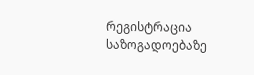რეგისტრაცია საზოგადოებაზე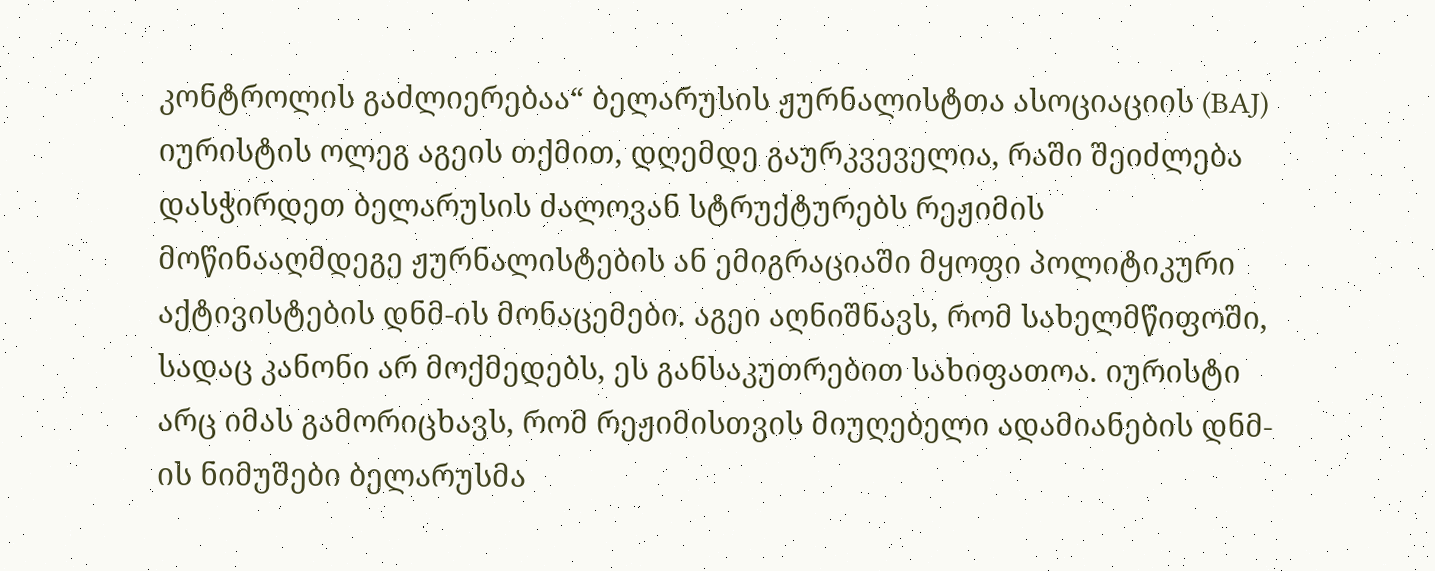კონტროლის გაძლიერებაა“ ბელარუსის ჟურნალისტთა ასოციაციის (BAJ) იურისტის ოლეგ აგეის თქმით, დღემდე გაურკვეველია, რაში შეიძლება დასჭირდეთ ბელარუსის ძალოვან სტრუქტურებს რეჟიმის მოწინააღმდეგე ჟურნალისტების ან ემიგრაციაში მყოფი პოლიტიკური აქტივისტების დნმ-ის მონაცემები. აგეი აღნიშნავს, რომ სახელმწიფოში, სადაც კანონი არ მოქმედებს, ეს განსაკუთრებით სახიფათოა. იურისტი არც იმას გამორიცხავს, რომ რეჟიმისთვის მიუღებელი ადამიანების დნმ-ის ნიმუშები ბელარუსმა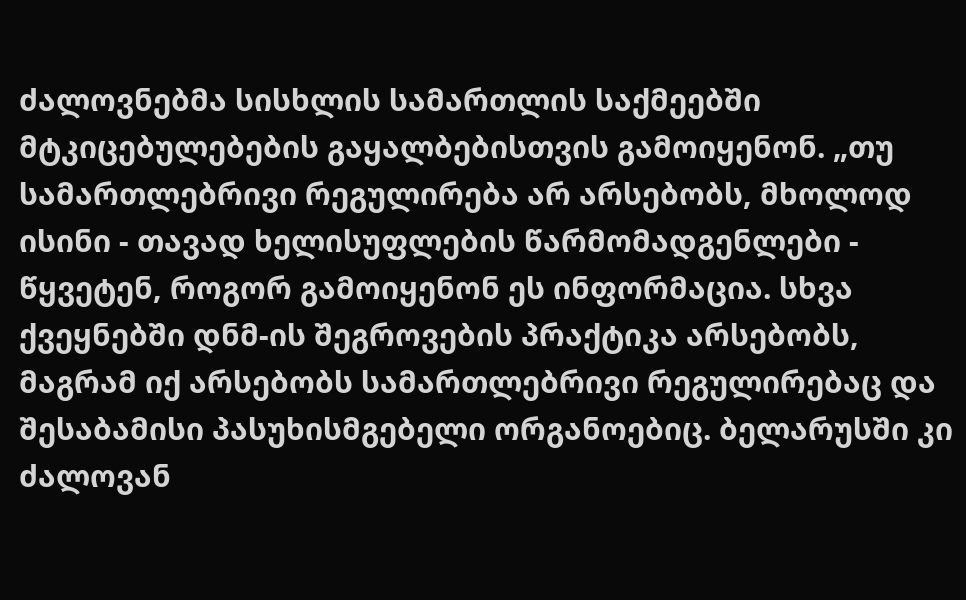ძალოვნებმა სისხლის სამართლის საქმეებში მტკიცებულებების გაყალბებისთვის გამოიყენონ. „თუ სამართლებრივი რეგულირება არ არსებობს, მხოლოდ ისინი - თავად ხელისუფლების წარმომადგენლები - წყვეტენ, როგორ გამოიყენონ ეს ინფორმაცია. სხვა ქვეყნებში დნმ-ის შეგროვების პრაქტიკა არსებობს, მაგრამ იქ არსებობს სამართლებრივი რეგულირებაც და შესაბამისი პასუხისმგებელი ორგანოებიც. ბელარუსში კი ძალოვან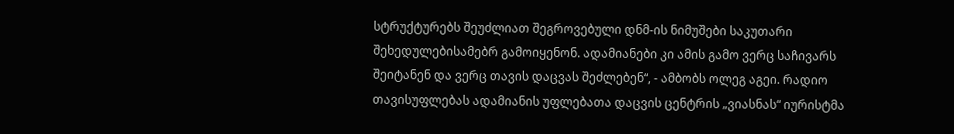სტრუქტურებს შეუძლიათ შეგროვებული დნმ-ის ნიმუშები საკუთარი შეხედულებისამებრ გამოიყენონ. ადამიანები კი ამის გამო ვერც საჩივარს შეიტანენ და ვერც თავის დაცვას შეძლებენ“, - ამბობს ოლეგ აგეი. რადიო თავისუფლებას ადამიანის უფლებათა დაცვის ცენტრის „ვიასნას“ იურისტმა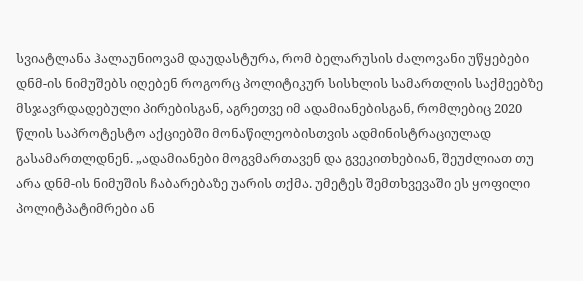სვიატლანა ჰალაუნიოვამ დაუდასტურა, რომ ბელარუსის ძალოვანი უწყებები დნმ-ის ნიმუშებს იღებენ როგორც პოლიტიკურ სისხლის სამართლის საქმეებზე მსჯავრდადებული პირებისგან, აგრეთვე იმ ადამიანებისგან, რომლებიც 2020 წლის საპროტესტო აქციებში მონაწილეობისთვის ადმინისტრაციულად გასამართლდნენ. „ადამიანები მოგვმართავენ და გვეკითხებიან, შეუძლიათ თუ არა დნმ-ის ნიმუშის ჩაბარებაზე უარის თქმა. უმეტეს შემთხვევაში ეს ყოფილი პოლიტპატიმრები ან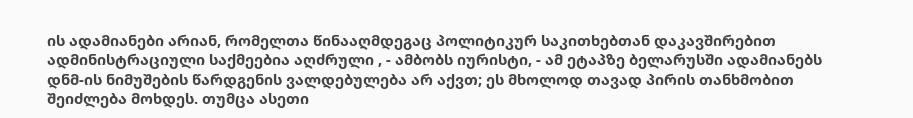ის ადამიანები არიან, რომელთა წინააღმდეგაც პოლიტიკურ საკითხებთან დაკავშირებით ადმინისტრაციული საქმეებია აღძრული , - ამბობს იურისტი, - ამ ეტაპზე ბელარუსში ადამიანებს დნმ-ის ნიმუშების წარდგენის ვალდებულება არ აქვთ; ეს მხოლოდ თავად პირის თანხმობით შეიძლება მოხდეს. თუმცა ასეთი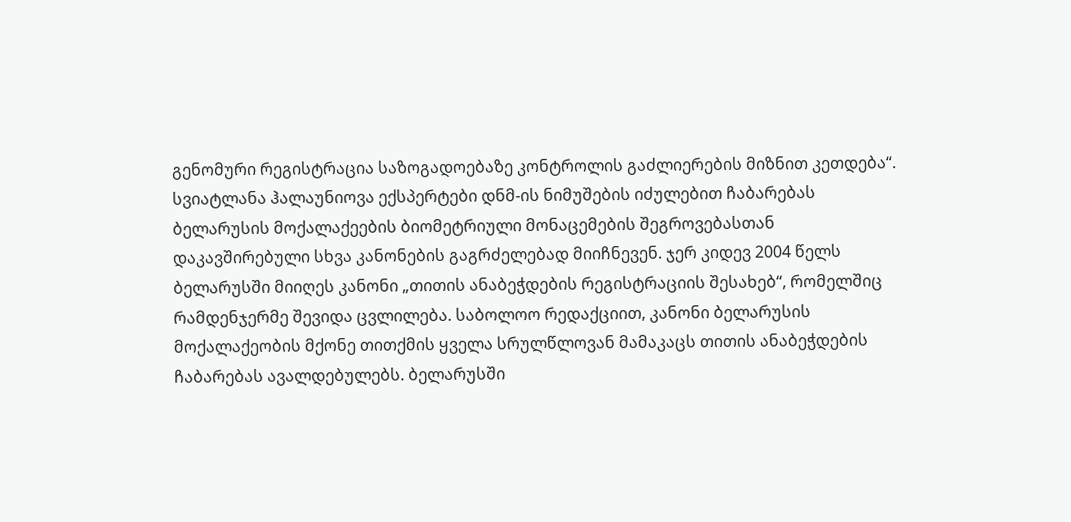გენომური რეგისტრაცია საზოგადოებაზე კონტროლის გაძლიერების მიზნით კეთდება“. სვიატლანა ჰალაუნიოვა ექსპერტები დნმ-ის ნიმუშების იძულებით ჩაბარებას ბელარუსის მოქალაქეების ბიომეტრიული მონაცემების შეგროვებასთან დაკავშირებული სხვა კანონების გაგრძელებად მიიჩნევენ. ჯერ კიდევ 2004 წელს ბელარუსში მიიღეს კანონი „თითის ანაბეჭდების რეგისტრაციის შესახებ“, რომელშიც რამდენჯერმე შევიდა ცვლილება. საბოლოო რედაქციით, კანონი ბელარუსის მოქალაქეობის მქონე თითქმის ყველა სრულწლოვან მამაკაცს თითის ანაბეჭდების ჩაბარებას ავალდებულებს. ბელარუსში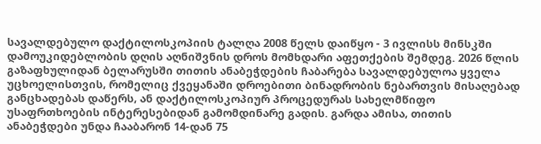სავალდებულო დაქტილოსკოპიის ტალღა 2008 წელს დაიწყო - 3 ივლისს მინსკში დამოუკიდებლობის დღის აღნიშვნის დროს მომხდარი აფეთქების შემდეგ. 2026 წლის გაზაფხულიდან ბელარუსში თითის ანაბეჭდების ჩაბარება სავალდებულოა ყველა უცხოელისთვის, რომელიც ქვეყანაში დროებითი ბინადრობის ნებართვის მისაღებად განცხადებას დაწერს, ან დაქტილოსკოპიურ პროცედურას სახელმწიფო უსაფრთხოების ინტერესებიდან გამომდინარე გადის. გარდა ამისა, თითის ანაბეჭდები უნდა ჩააბარონ 14-დან 75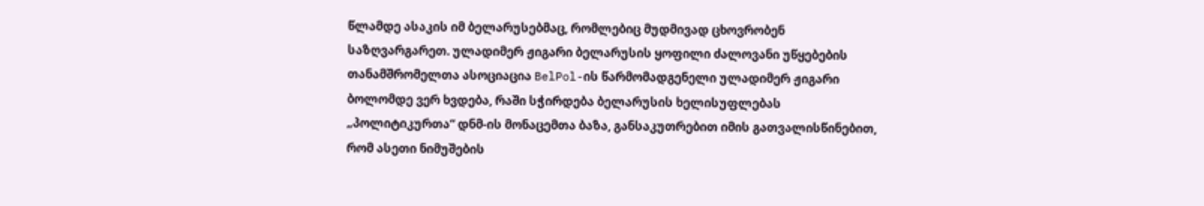წლამდე ასაკის იმ ბელარუსებმაც, რომლებიც მუდმივად ცხოვრობენ საზღვარგარეთ. ულადიმერ ჟიგარი ბელარუსის ყოფილი ძალოვანი უწყებების თანამშრომელთა ასოციაცია BelPol-ის წარმომადგენელი ულადიმერ ჟიგარი ბოლომდე ვერ ხვდება, რაში სჭირდება ბელარუსის ხელისუფლებას „პოლიტიკურთა“ დნმ-ის მონაცემთა ბაზა, განსაკუთრებით იმის გათვალისწინებით, რომ ასეთი ნიმუშების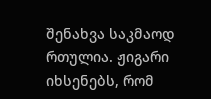შენახვა საკმაოდ რთულია. ჟიგარი იხსენებს, რომ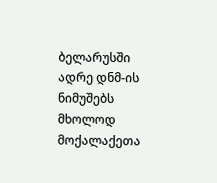ბელარუსში ადრე დნმ-ის ნიმუშებს მხოლოდ მოქალაქეთა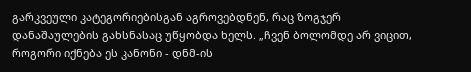გარკვეული კატეგორიებისგან აგროვებდნენ, რაც ზოგჯერ დანაშაულების გახსნასაც უწყობდა ხელს. „ჩვენ ბოლომდე არ ვიცით, როგორი იქნება ეს კანონი - დნმ-ის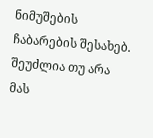ნიმუშების ჩაბარების შესახებ. შეუძლია თუ არა მას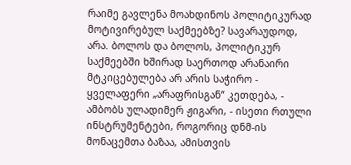რაიმე გავლენა მოახდინოს პოლიტიკურად მოტივირებულ საქმეებზე? სავარაუდოდ, არა. ბოლოს და ბოლოს, პოლიტიკურ საქმეებში ხშირად საერთოდ არანაირი მტკიცებულება არ არის საჭირო - ყველაფერი „არაფრისგან“ კეთდება, - ამბობს ულადიმერ ჟიგარი, - ისეთი რთული ინსტრუმენტები, როგორიც დნმ-ის მონაცემთა ბაზაა, ამისთვის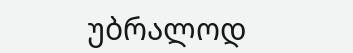უბრალოდ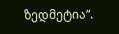ზედმეტია“.